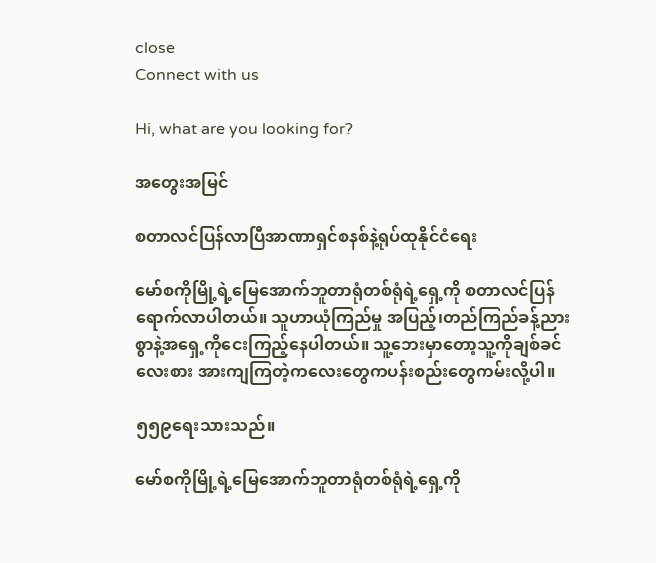close
Connect with us

Hi, what are you looking for?

အတွေးအမြင်

စတာလင်ပြန်လာပြီအာဏာရှင်စနစ်နဲ့ရုပ်ထုနိုင်ငံရေး

မော်စကိုမြို့ရဲ့မြေအောက်ဘူတာရုံတစ်ရုံရဲ့ရှေ့ကို စတာလင်ပြန်ရောက်လာပါတယ်။ သူဟာယုံကြည်မှု အပြည့်၊တည်ကြည်ခန့်ညားစွာနဲ့အရှေ့ကိုငေးကြည့်နေပါတယ်။ သူ့ဘေးမှာတော့သူ့ကိုချစ်ခင်လေးစား အားကျကြတဲ့ကလေးတွေကပန်းစည်းတွေကမ်းလို့ပါ။

၅၅၉ရေးသားသည်။

မော်စကိုမြို့ရဲ့မြေအောက်ဘူတာရုံတစ်ရုံရဲ့ရှေ့ကို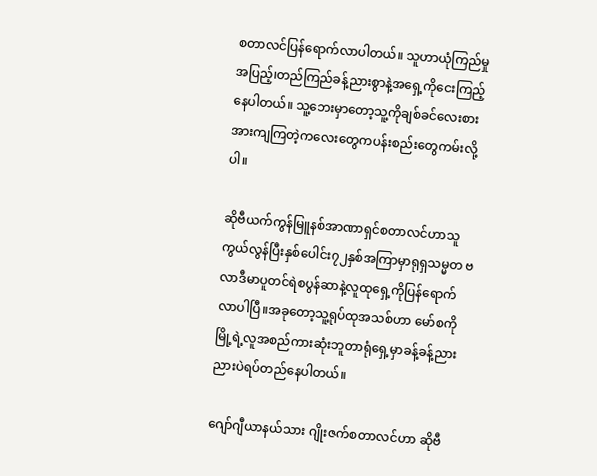စတာလင်ပြန်ရောက်လာပါတယ်။ သူဟာယုံကြည်မှု အပြည့်၊တည်ကြည်ခန့်ညားစွာနဲ့အရှေ့ကိုငေးကြည့်နေပါတယ်။ သူ့ဘေးမှာတော့သူ့ကိုချစ်ခင်လေးစား အားကျကြတဲ့ကလေးတွေကပန်းစည်းတွေကမ်းလို့ပါ။

ဆိုဗီယက်ကွန်မြူနစ်အာဏာရှင်စတာလင်ဟာသူကွယ်လွန်ပြီးနှစ်ပေါင်း၇၂နှစ်အကြာမှာရုရှသမ္မတ ဗလာဒီမာပူတင်ရဲစပွန်ဆာနဲ့လူထုရှေ့ကိုပြန်ရောက်လာပါပြီ။အခုတော့သူ့ရုပ်ထုအသစ်ဟာ မော်စကိုမြို့ရဲ့လူအစည်ကားဆုံးဘူတာရုံရှေ့မှာခန့်ခန့်ညားညားပဲရပ်တည်နေပါတယ်။

ဂျော်ဂျီယာနယ်သား ဂျိုးဇက်စတာလင်ဟာ ဆိုဗီ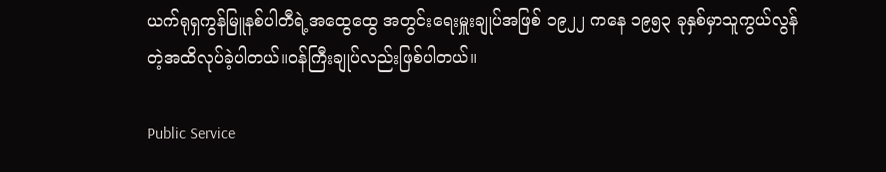ယက်ရုရှကွန်မြူနစ်ပါတီရဲ့အထွေထွေ အတွင်းရေးမှူးချုပ်အဖြစ် ၁၉၂၂ ကနေ ၁၉၅၃ ခုနှစ်မှာသူကွယ်လွန်တဲ့အထိလုပ်ခဲ့ပါတယ်။ဝန်ကြီးချုပ်လည်းဖြစ်ပါတယ်။

Public Service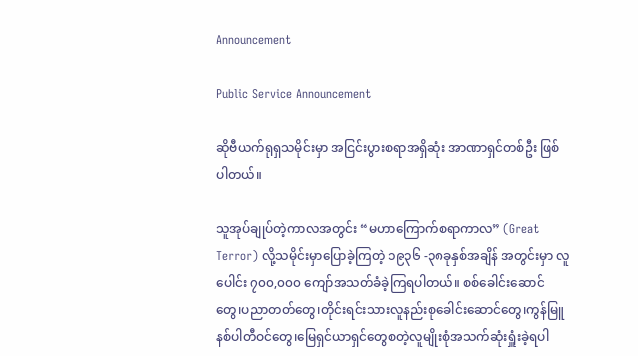Announcement

Public Service Announcement

ဆိုဗီယက်ရုရှသမိုင်းမှာ အငြင်းပွားစရာအရှိဆုံး အာဏာရှင်တစ်ဦး ဖြစ်ပါတယ်။

သူအုပ်ချုပ်တဲ့ကာလအတွင်း “မဟာကြောက်စရာကာလ” (Great Terror) လို့သမိုင်းမှာပြောခဲ့ကြတဲ့ ၁၉၃၆ -၃၈ခုနှစ်အချိန် အတွင်းမှာ လူပေါင်း ၇၀၀,၀၀၀ ကျော်အသတ်ခံခဲ့ကြရပါတယ်။ စစ်ခေါင်းဆောင်တွေ၊ပညာတတ်တွေ၊တိုင်းရင်းသားလူနည်းစုခေါင်းဆောင်တွေ၊ကွန်မြူနစ်ပါတီဝင်တွေ၊မြေရှင်ယာရှင်တွေစတဲ့လူမျိုးစုံအသက်ဆုံးရှူံးခဲ့ရပါ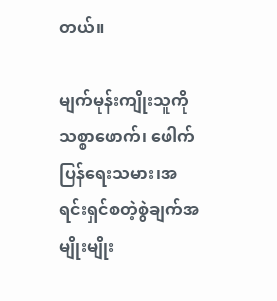တယ်။

မျက်မုန်းကျိုးသူကို သစ္စာဖောက်၊ ဖေါက်ပြန်ရေးသမား၊အရင်းရှင်စတဲ့စွဲချက်အမျိုးမျိုး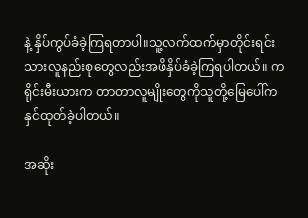နဲ့ နှိပ်ကွပ်ခံခဲ့ကြရတာပါ။သူ့လက်ထက်မှာတိုင်းရင်းသားလူနည်းစုတွေလည်းအဖိနှိပ်ခံခဲ့ကြရပါတယ်။ ကရိုင်းမီးယားက တာတာလူမျိုးတွေကိုသူတို့မြေပေါ်ကနှင်ထုတ်ခဲ့ပါတယ်။

အဆိုး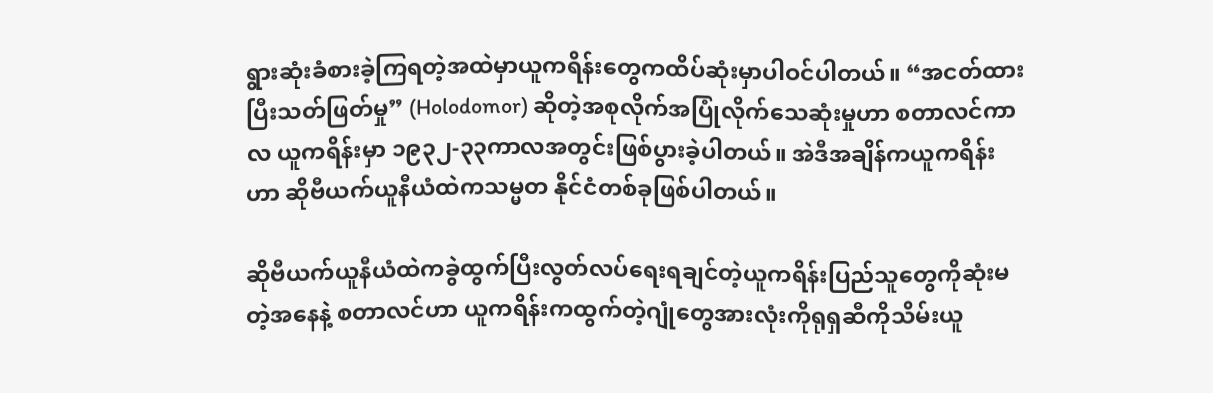ရွားဆုံးခံစားခဲ့ကြရတဲ့အထဲမှာယူကရိန်းတွေကထိပ်ဆုံးမှာပါဝင်ပါတယ်။ “အငတ်ထားပြီးသတ်ဖြတ်မှု” (Holodomor) ဆိုတဲ့အစုလိုက်အပြုံလိုက်သေဆုံးမှုဟာ စတာလင်ကာလ ယူကရိန်းမှာ ၁၉၃၂-၃၃ကာလအတွင်းဖြစ်ပွားခဲ့ပါတယ်။ အဲဒီအချိန်ကယူကရိန်းဟာ ဆိုဗီယက်ယူနီယံထဲကသမ္မတ နိုင်ငံတစ်ခုဖြစ်ပါတယ်။

ဆိုဗီယက်ယူနီယံထဲကခွဲထွက်ပြီးလွတ်လပ်ရေးရချင်တဲ့ယူကရိန်းပြည်သူတွေကိုဆုံးမတဲ့အနေနဲ့ စတာလင်ဟာ ယူကရိန်းကထွက်တဲ့ဂျုံတွေအားလုံးကိုရုရှဆီကိုသိမ်းယူ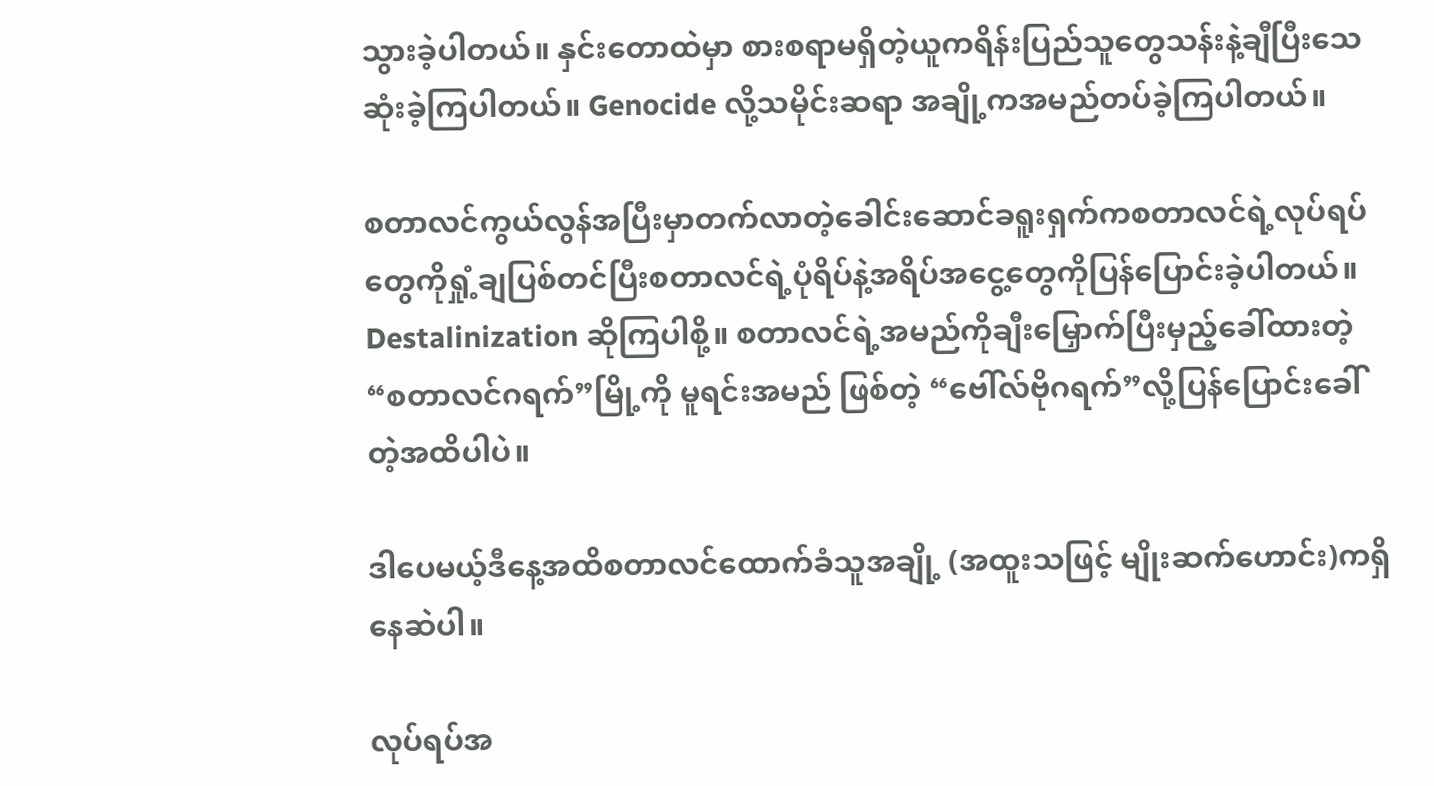သွားခဲ့ပါတယ်။ နှင်းတောထဲမှာ စားစရာမရှိတဲ့ယူကရိန်းပြည်သူတွေသန်းနဲ့ချီပြီးသေဆုံးခဲ့ကြပါတယ်။ Genocide လို့သမိုင်းဆရာ အချို့ကအမည်တပ်ခဲ့ကြပါတယ်။

စတာလင်ကွယ်လွန်အပြီးမှာတက်လာတဲ့ခေါင်းဆောင်ခရူးရှက်ကစတာလင်ရဲ့လုပ်ရပ်တွေကိုရှုံ့ချပြစ်တင်ပြီးစတာလင်ရဲ့ပုံရိပ်နဲ့အရိပ်အငွေ့တွေကိုပြန်ပြောင်းခဲ့ပါတယ်။ Destalinization ဆိုကြပါစို့။ စတာလင်ရဲ့အမည်ကိုချီးမြှောက်ပြီးမှည့်ခေါ်ထားတဲ့ “စတာလင်ဂရက်”မြို့ကို မူရင်းအမည် ဖြစ်တဲ့ “ဗေါ်လ်ဗိုဂရက်”လို့ပြန်ပြောင်းခေါ်တဲ့အထိပါပဲ။

ဒါပေမယ့်ဒီနေ့အထိစတာလင်ထောက်ခံသူအချို့ (အထူးသဖြင့် မျိုးဆက်ဟောင်း)ကရှိနေဆဲပါ။

လုပ်ရပ်အ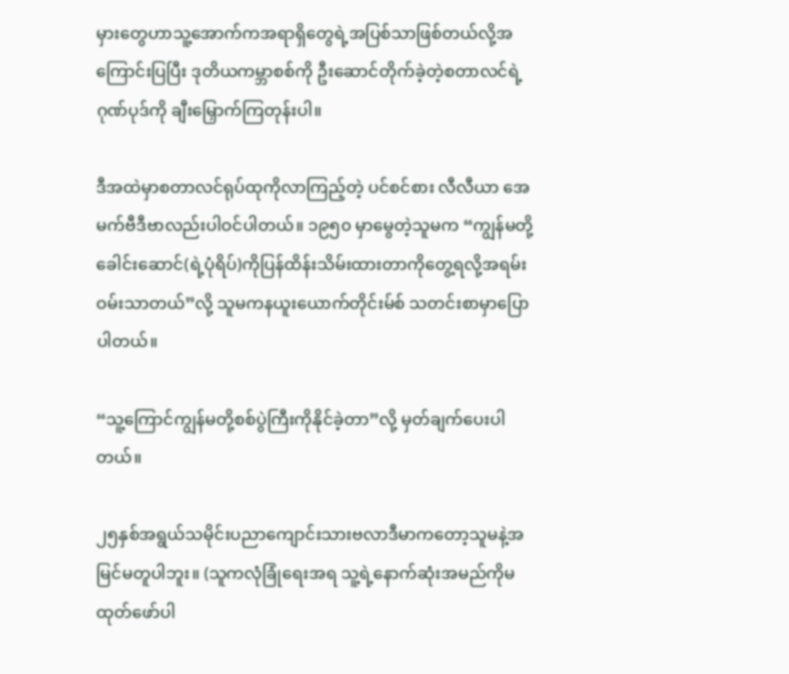မှားတွေဟာသူ့အောက်ကအရာရှိတွေရဲ့အပြစ်သာဖြစ်တယ်လို့အကြောင်းပြပြီး ဒုတိယကမ္ဘာစစ်ကို ဦးဆောင်တိုက်ခဲ့တဲ့စတာလင်ရဲ့ဂုဏ်ပုဒ်ကို ချီးမြှောက်ကြတုန်းပါ။

ဒီအထဲမှာစတာလင်ရုပ်ထုကိုလာကြည့်တဲ့ ပင်စင်စား လီလီယာ အေမက်ဗီဒီဗာလည်းပါဝင်ပါတယ်။ ၁၉၅၀ မှာမွေတဲ့သူမက “ကျွန်မတို့ခေါင်းဆောင်(ရဲ့ပုံရိပ်)ကိုပြန်ထိန်းသိမ်းထားတာကိုတွေ့ရလို့အရမ်းဝမ်းသာတယ်”လို့ သူမကနယူးယောက်တိုင်းမ်စ် သတင်းစာမှာပြောပါတယ်။

“သူ့ကြောင်ကျွန်မတို့စစ်ပွဲကြီးကိုနိုင်ခဲ့တာ”လို့ မှတ်ချက်ပေးပါတယ်။

၂၅နှစ်အရွယ်သမိုင်းပညာကျောင်းသားဗလာဒီမာကတော့သူမနဲ့အမြင်မတူပါဘူး။ (သူကလုံခြုံရေးအရ သူ့ရဲ့နောက်ဆုံးအမည်ကိုမထုတ်ဖော်ပါ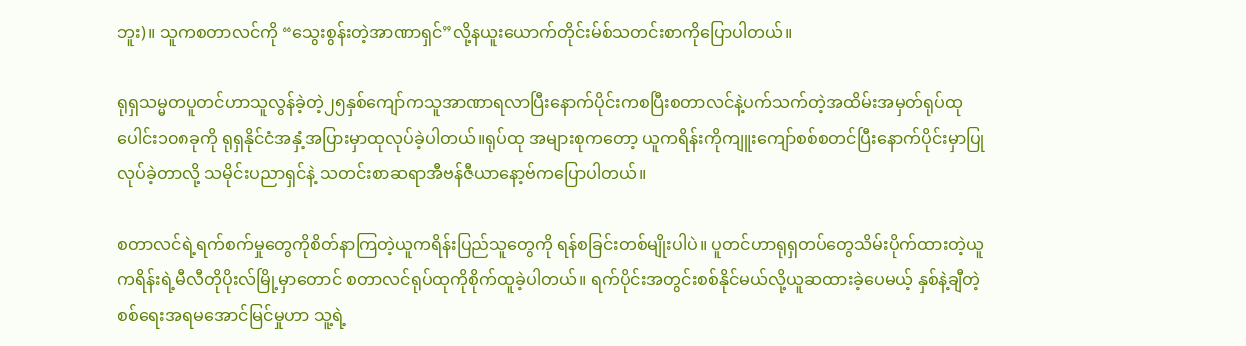ဘူး)။ သူကစတာလင်ကို “သွေးစွန်းတဲ့အာဏာရှင်”လို့နယူးယောက်တိုင်းမ်စ်သတင်းစာကိုပြောပါတယ်။

ရုရှသမ္မတပူတင်ဟာသူလွန်ခဲ့တဲ့၂၅နှစ်ကျော်ကသူအာဏာရလာပြီးနောက်ပိုင်းကစပြီးစတာလင်နဲ့ပက်သက်တဲ့အထိမ်းအမှတ်ရုပ်ထုပေါင်း၁၀၈ခုကို ရုရှနိုင်ငံအနှံ့အပြားမှာထုလုပ်ခဲ့ပါတယ်။ရုပ်ထု အများစုကတော့ ယူကရိန်းကိုကျူးကျော်စစ်စတင်ပြီးနောက်ပိုင်းမှာပြုလုပ်ခဲ့တာလို့ သမိုင်းပညာရှင်နဲ့ သတင်းစာဆရာအီဗန်ဇီယာနော့ဗ်ကပြောပါတယ်။

စတာလင်ရဲ့ရက်စက်မှုတွေကိုစိတ်နာကြတဲ့ယူကရိန်းပြည်သူတွေကို ရန်စခြင်းတစ်မျိုးပါပဲ။ ပူတင်ဟာရုရှတပ်တွေသိမ်းပိုက်ထားတဲ့ယူကရိန်းရဲ့မီလီတိုပိုးလ်မြို့မှာတောင် စတာလင်ရုပ်ထုကိုစိုက်ထူခဲ့ပါတယ်။ ရက်ပိုင်းအတွင်းစစ်နိုင်မယ်လို့ယူဆထားခဲ့ပေမယ့် နှစ်နဲ့ချီတဲ့ စစ်ရေးအရမအောင်မြင်မှုဟာ သူ့ရဲ့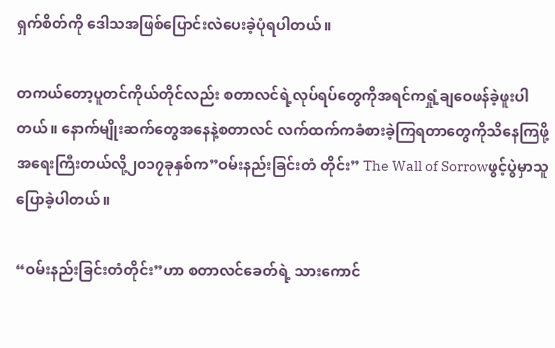ရှက်စိတ်ကို ဒေါသအဖြစ်ပြောင်းလဲပေးခဲ့ပုံရပါတယ်။

တကယ်တော့ပူတင်ကိုယ်တိုင်လည်း စတာလင်ရဲ့လုပ်ရပ်တွေကိုအရင်ကရှုံ့ချဝေဖန်ခဲ့ဖူးပါတယ်။ နောက်မျိုးဆက်တွေအနေနဲ့စတာလင် လက်ထက်ကခံစားခဲ့ကြရတာတွေကိုသိနေကြဖို့အရေးကြီးတယ်လို့၂၀၁၇ခုနှစ်က”ဝမ်းနည်းခြင်းတံ တိုင်း” The Wall of Sorrowဖွင့်ပွဲမှာသူပြောခဲ့ပါတယ်။

“ဝမ်းနည်းခြင်းတံတိုင်း”ဟာ စတာလင်ခေတ်ရဲ့ သားကောင်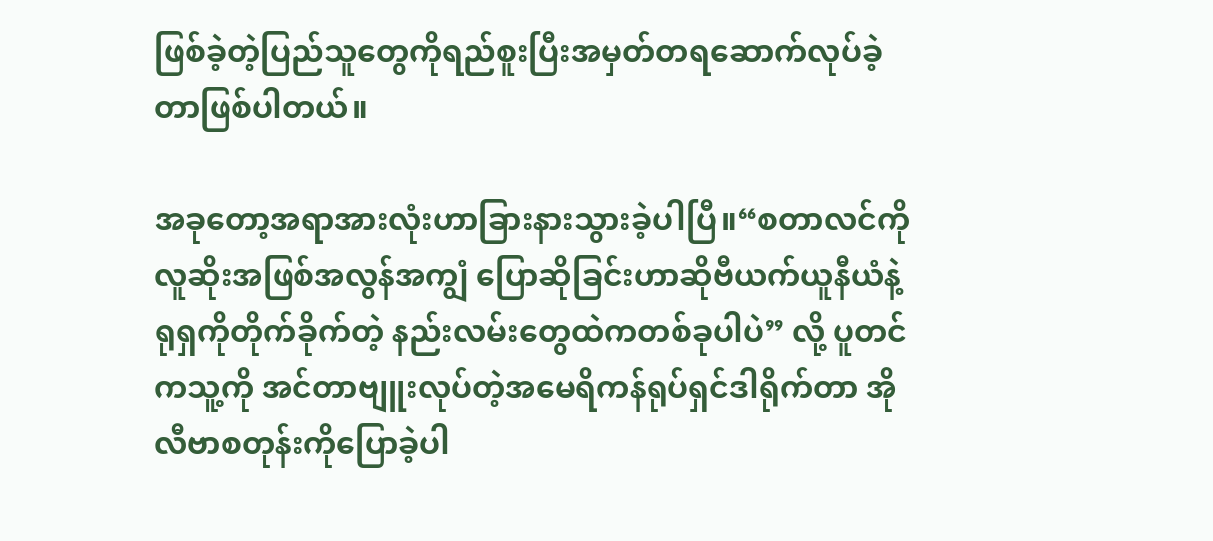ဖြစ်ခဲ့တဲ့ပြည်သူတွေကိုရည်စူးပြီးအမှတ်တရဆောက်လုပ်ခဲ့တာဖြစ်ပါတယ်။

အခုတော့အရာအားလုံးဟာခြားနားသွားခဲ့ပါပြီ။“စတာလင်ကိုလူဆိုးအဖြစ်အလွန်အကျွံ ပြောဆိုခြင်းဟာဆိုဗီယက်ယူနီယံနဲ့ရုရှကိုတိုက်ခိုက်တဲ့ နည်းလမ်းတွေထဲကတစ်ခုပါပဲ” လို့ ပူတင်ကသူ့ကို အင်တာဗျူးလုပ်တဲ့အမေရိကန်ရုပ်ရှင်ဒါရိုက်တာ အိုလီဗာစတုန်းကိုပြောခဲ့ပါ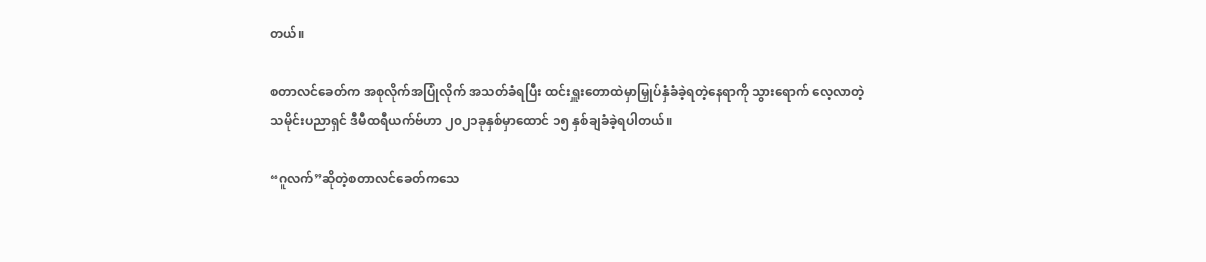တယ်။

စတာလင်ခေတ်က အစုလိုက်အပြုံလိုက် အသတ်ခံရပြီး ထင်းရှူးတောထဲမှာမြှုပ်နှံခံခဲ့ရတဲ့နေရာကို သွားရောက် လေ့လာတဲ့ သမိုင်းပညာရှင် ဒီမီထရီယက်ဗ်ဟာ ၂၀၂၁ခုနှစ်မှာထောင် ၁၅ နှစ်ချခံခဲ့ရပါတယ်။

“ဂူလက်”ဆိုတဲ့စတာလင်ခေတ်ကသေ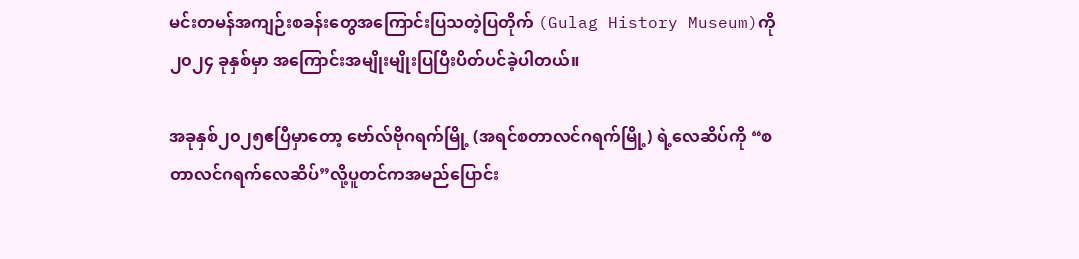မင်းတမန်အကျဉ်းစခန်းတွေအကြောင်းပြသတဲ့ပြတိုက် (Gulag History Museum)ကို ၂၀၂၄ ခုနှစ်မှာ အကြောင်းအမျိုးမျိုးပြပြီးပိတ်ပင်ခဲ့ပါတယ်။

အခုနှစ်၂၀၂၅ဧပြီမှာတော့ ဗော်လ်ဗိုဂရက်မြို့ (အရင်စတာလင်ဂရက်မြို့) ရဲ့လေဆိပ်ကို “စတာလင်ဂရက်လေဆိပ်”လို့ပူတင်ကအမည်ပြောင်း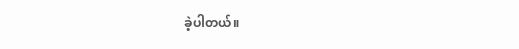ခဲ့ပါတယ်။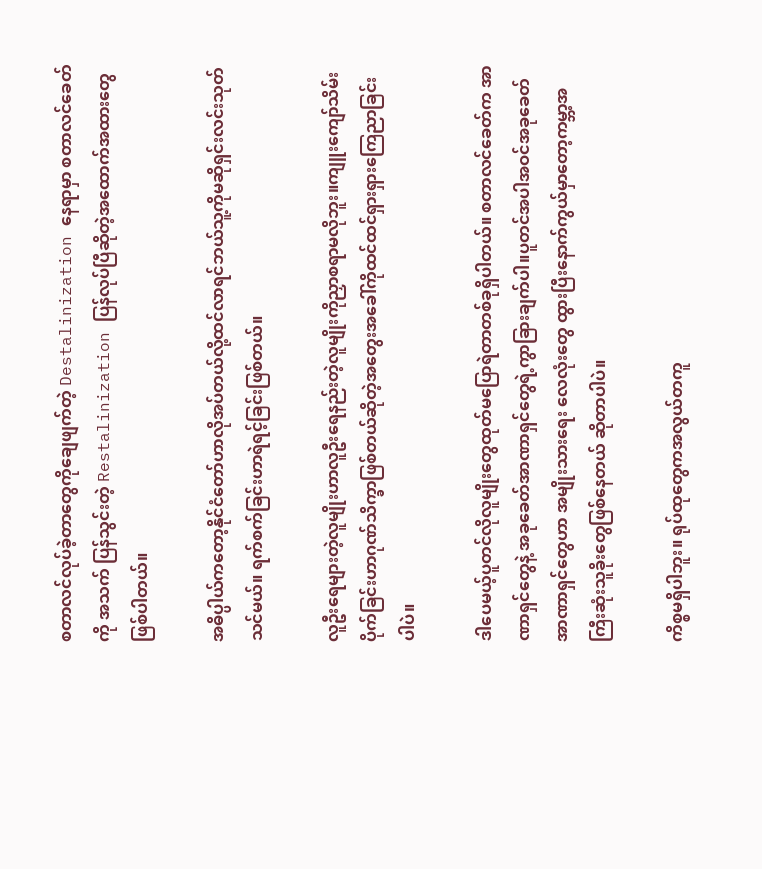စတာလင်လုပ်ခဲ့တာတွေကိုချေဖျက်တဲ့ Destalinization နေရာမှာ စတာလင်ခေတ်ကို အသက် ပြန်သွင်းတဲ့ Restalinization ပြန်လုပ်ပြီဆိုတဲ့အထောက်အထားတွေဖြစ်ပါတယ်။

အဓိပ္ပါယ်ကတော့နိုင်ငံတော်ဟာလိုအပ်တယ်လို့ထင်လာရင်ဘယ်သူ့ကိုမဆိုရှင်းလင်းသုတ်သင်မယ်။ ရက်စက်ခြင်းဟာရဲရင့်ခြင်းဖြစ်တယ်။

လူဦးရေများတဲ့လူမျိုးဟာလူဦးရေနည်းတဲ့လူမျိုးကိုညှာစရာမလိုဘူး။ကျူးကျော်သိမ်းပိုက်ခြင်းဟာဂုဏ်သိက္ခာဖြစ်တယ်ဆိုတဲ့အတွေးအခေါ်ကိုထင်ထင်ရှားရှားကြေညာခြင်းပါပဲ။

ဒါပေမယ့်ပူတင်လိုလူမျိုးတွေထုတ်မပြောရဲတာတစ်ခုရှိပါတယ်။ စတာလင်ခေတ်က အာဏာရှင်တွေနဲ့ အခုခေတ်အာဏာရှင်တွေရဲ့ကွာခြားချက်ပါ။ပူတင်အပါအဝင်အခုခေတ်အာဏာရှင်တွေဟာ အမျိုးသားရေး လေလုံးတွေ ထွားပြီးနောက်ကွယ်မှာတော့ကမ္ဘာ့အကြီးဆုံးသူခိုးတွေဖြစ်နေတယ် ဆိုတာပါပဲ။

ကိစ္စမရှိပါဘူး။ ရုပ်ထုတွေကအလွယ်တကူ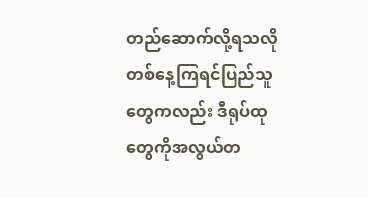တည်ဆောက်လို့ရသလို တစ်နေ့ကြရင်ပြည်သူတွေကလည်း ဒီရုပ်ထုတွေကိုအလွယ်တ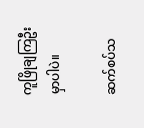ကူဖြိုချကြဦးမှာပါပဲ။

ဆက်စပ်သ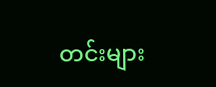တင်းများ